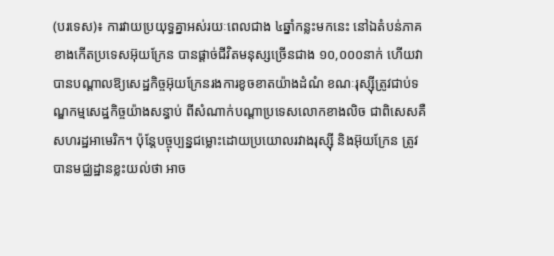(បរទេស)៖ ការវាយប្រយុទ្ធគ្នាអស់រយៈពេលជាង ៤ឆ្នាំកន្លះមកនេះ នៅឯតំបន់ភាគខាងកើតប្រទេសអ៊ុយក្រែន បានផ្ដាច់ជីវិតមនុស្សច្រើនជាង ១០,០០០នាក់ ហើយវាបានបណ្ដាលឱ្យសេដ្ឋកិច្ចអ៊ុយក្រែនរងការខូចខាតយ៉ាងដំណំ ខណៈរុស្ស៊ីត្រូវជាប់ទណ្ឌកម្មសេដ្ឋកិច្ចយ៉ាងសន្ធាប់ ពីសំណាក់បណ្ដាប្រទេសលោកខាងលិច ជាពិសេសគឺសហរដ្ឋអាមេរិក។ ប៉ុន្តែបច្ចុប្បន្នជម្លោះដោយប្រយោលរវាងរុស្ស៊ី និងអ៊ុយក្រែន ត្រូវបានមជ្ឈដ្ឋានខ្លះយល់ថា អាច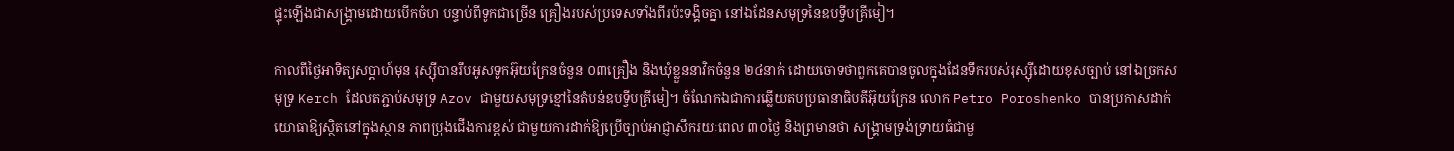ផ្ទុះឡើងជាសង្រ្គាមដោយបើកចំហ បន្ទាប់ពីទូកជាច្រើន គ្រឿងរបស់ប្រទេសទាំងពីរប៉ះទង្គិចគ្នា នៅឯដែនសមុទ្រនៃឧបទ្វីបគ្រីមៀ។

កាលពីថ្ងៃអាទិត្យសប្តាហ៍មុន រុស្ស៊ីបានរឹបអូសទូកអ៊ុយក្រែនចំនួន ០៣គ្រឿង និងឃុំខ្លួននាវិកចំនួន ២៤នាក់ ដោយចោទថាពួកគេបានចូលក្នុងដែនទឹករបស់រុស្ស៊ីដោយខុសច្បាប់ នៅឯច្រកសមុទ្រ Kerch ដែលតភ្ជាប់សមុទ្រ Azov ជាមួយសមុទ្រខ្មៅនៃតំបន់ឧបទ្វីបគ្រីមៀ។ ចំណែកឯជាការឆ្លើយតបប្រធានាធិបតីអ៊ុយក្រែន លោក Petro Poroshenko បានប្រកាសដាក់យោធាឱ្យស្ថិតនៅក្នុងស្ថាន ភាពប្រុងជើងការខ្ពស់ ជាមួយការដាក់ឱ្យប្រើច្បាប់អាជ្ញាសឹករយៈពេល ៣០ថ្ងៃ និងព្រមានថា សង្រ្គាមទ្រង់ទ្រាយធំជាមួ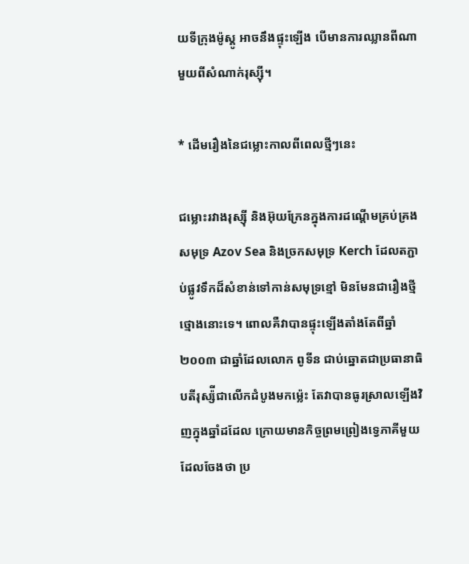យទីក្រុងម៉ូស្គូ អាចនឹងផ្ទុះឡើង បើមានការឈ្លានពីណាមួយពីសំណាក់រុស្ស៊ី។

* ដើមរឿងនៃជម្លោះកាលពីពេលថ្មីៗនេះ

ជម្លោះរវាងរុស្ស៊ី និងអ៊ុយក្រែនក្នុងការដណ្ដើមគ្រប់គ្រងសមុទ្រ Azov Sea និងច្រកសមុទ្រ Kerch ដែលតភ្ជាប់ផ្លូវទឹកដ៏សំខាន់ទៅកាន់សមុទ្រខ្មៅ មិនមែនជារឿងថ្មីថ្មោងនោះទេ។ ពោលគឺវាបានផ្ទុះឡើងតាំងតែពីឆ្នាំ២០០៣ ជាឆ្នាំដែលលោក ពូទីន ជាប់ឆ្នោតជាប្រធានាធិបតីរុស្ស៉ីជាលើកដំបូងមកម្ល៉េះ តែវាបានធូរស្រាលឡើងវិញក្នុងឆ្នាំដដែល ក្រោយមានកិច្ចព្រមព្រៀងទ្វេភាគីមួយដែលចែងថា ប្រ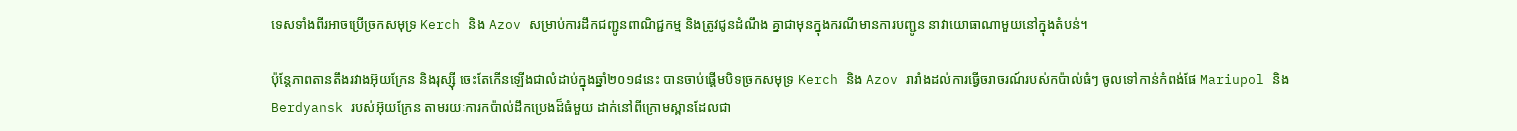ទេសទាំងពីរអាចប្រើច្រកសមុទ្រ Kerch និង Azov សម្រាប់ការដឹកជញ្ជូនពាណិជ្ជកម្ម និងត្រូវជូនដំណឹង គ្នាជាមុនក្នុងករណីមានការបញ្ជូន នាវាយោធាណាមួយនៅក្នុងតំបន់។

ប៉ុន្តែភាពតានតឹងរវាងអ៊ុយក្រែន និងរុស្ស៊ី ចេះតែកើនឡើងជាលំដាប់ក្នុងឆ្នាំ២០១៨នេះ បានចាប់ផ្ដើមបិទច្រកសមុទ្រ Kerch និង Azov រារាំងដល់ការធ្វើចរាចរណ៍របស់កប៉ាល់ធំៗ ចូលទៅកាន់កំពង់ផែ Mariupol និង Berdyansk របស់អ៊ុយក្រែន តាមរយៈការកប៉ាល់ដឹកប្រេងដ៏ធំមួយ ដាក់នៅពីក្រោមស្ពានដែលជា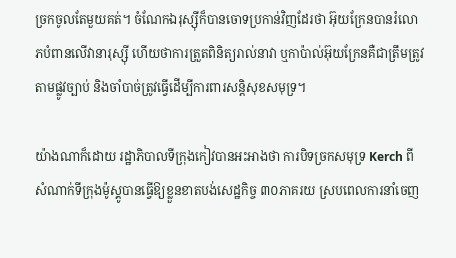ច្រកចូលតែមួយគត់។ ចំណែកឯរុស្ស៊ីក៏បានចោទប្រកាន់វិញដែរថា អ៊ុយក្រែនបានរំលោភបំពានលើវានារុស្ស៊ី ហើយថាការត្រួតពិនិត្យរាល់នាវា ឬកាប៉ាល់អ៊ុយក្រែនគឺជាត្រឹមត្រូវតាមផ្លូវច្បាប់ និងចាំបាច់ត្រូវធ្វើដើម្បីការពារសន្តិសុខសមុទ្រ។

យ៉ាងណាក៏ដោយ រដ្ឋាភិបាលទីក្រុងកៀវបានអះអាងថា ការបិទច្រកសមុទ្រ Kerch ពីសំណាក់ទីក្រុងម៉ូស្គូបានធ្វើឱ្យខ្លួនខាតបង់សេដ្ឋកិច្ច ៣០ភាគរយ ស្របពេលការនាំចេញ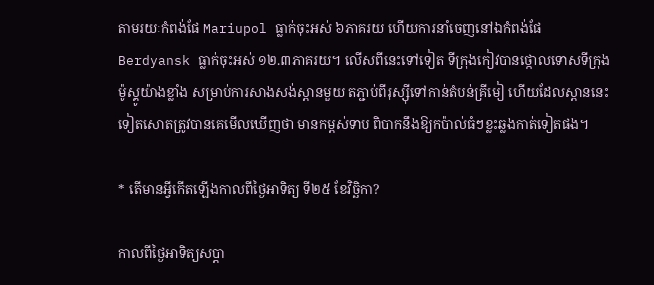តាមរយៈកំពង់ផែ Mariupol ធ្លាក់ចុះអស់ ៦ភាគរយ ហើយការនាំចេញនៅឯកំពង់ផែ Berdyansk ធ្លាក់ចុះអស់ ១២.៣ភាគរយ។ លើសពីនេះទៅទៀត ទីក្រុងកៀវបានថ្កោលទោសទីក្រុងម៉ូស្គូយ៉ាងខ្លាំង សម្រាប់ការសាងសង់ស្ពានមួយ តភ្ជាប់ពីរុស្ស៊ីទៅកាន់តំបន់គ្រីមៀ ហើយដែលស្ពាននេះទៀតសោតត្រូវបានគេមើលឃើញថា មានកម្ពស់ទាប ពិបាកនឹងឱ្យកប៉ាល់ធំៗខ្លះឆ្លងកាត់ទៀតផង។

* តើមានអ្វីកើតឡើងកាលពីថ្ងៃអាទិត្យ ទី២៥ ខែវិច្ឆិកា?

កាលពីថ្ងៃអាទិត្យសប្តា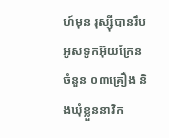ហ៍មុន រុស្ស៊ីបានរឹបអូសទូកអ៊ុយក្រែនចំនួន ០៣គ្រឿង និងឃុំខ្លួននាវិក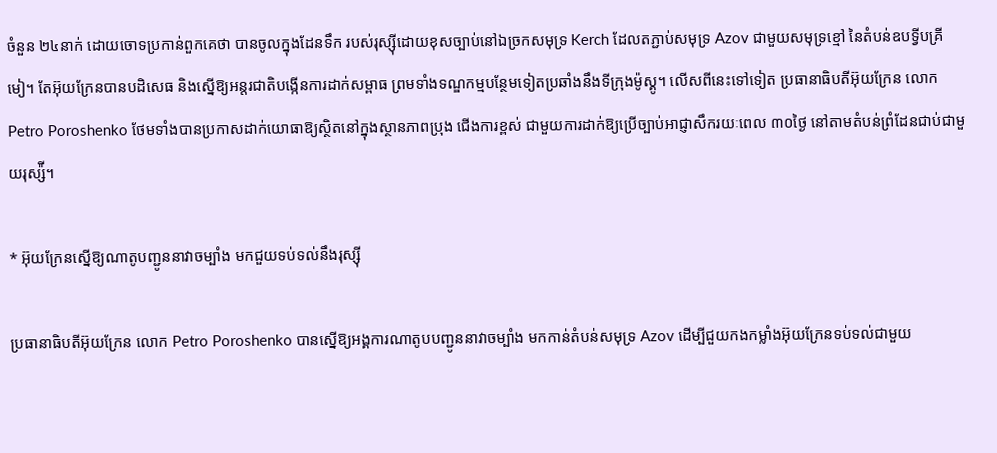ចំនួន ២៤នាក់ ដោយចោទប្រកាន់ពួកគេថា បានចូលក្នុងដែនទឹក របស់រុស្ស៊ីដោយខុសច្បាប់នៅឯច្រកសមុទ្រ Kerch ដែលតភ្ជាប់សមុទ្រ Azov ជាមួយសមុទ្រខ្មៅ នៃតំបន់ឧបទ្វីបគ្រីមៀ។ តែអ៊ុយក្រែនបានបដិសេធ និងស្នើឱ្យអន្តរជាតិបង្កើនការដាក់សម្ពាធ ព្រមទាំងទណ្ឌកម្មបន្ថែមទៀតប្រឆាំងនឹងទីក្រុងម៉ូស្គូ។ លើសពីនេះទៅទៀត ប្រធានាធិបតីអ៊ុយក្រែន លោក Petro Poroshenko ថែមទាំងបានប្រកាសដាក់យោធាឱ្យស្ថិតនៅក្នុងស្ថានភាពប្រុង ជើងការខ្ពស់ ជាមួយការដាក់ឱ្យប្រើច្បាប់អាជ្ញាសឹករយៈពេល ៣០ថ្ងៃ នៅតាមតំបន់ព្រំដែនជាប់ជាមួយរុស្ស៉ី។

* អ៊ុយក្រែនស្នើឱ្យណាតូបញ្ជូននាវាចម្បាំង មកជួយទប់ទល់នឹងរុស្ស៊ី

ប្រធានាធិបតីអ៊ុយក្រែន លោក Petro Poroshenko បានស្នើឱ្យអង្គការណាតូបបញ្ជូននាវាចម្បាំង មកកាន់តំបន់សមុទ្រ Azov ដើម្បីជួយកងកម្លាំងអ៊ុយក្រែនទប់ទល់ជាមួយ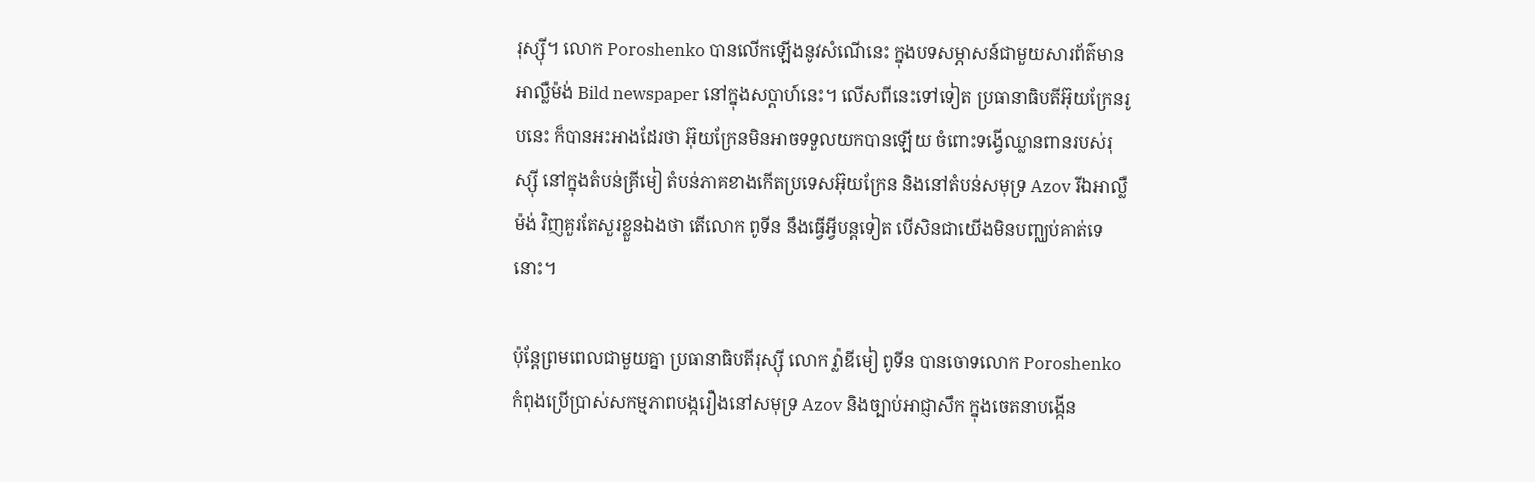រុស្ស៊ី។ លោក Poroshenko បានលើកឡើងនូវសំណើនេះ ក្នុងបទសម្ភាសន៍ជាមួយសារព័ត៌មានអាល្លឺម៉ង់ Bild newspaper នៅក្នុងសប្ដាហ៍នេះ។ លើសពីនេះទៅទៀត ប្រធានាធិបតីអ៊ុយក្រែនរូបនេះ ក៏បានអះអាងដែរថា អ៊ុយក្រែនមិនអាចទទួលយកបានឡើយ ចំពោះទង្វើឈ្លានពានរបស់រុស្ស៊ី នៅក្នុងតំបន់គ្រីមៀ តំបន់ភាគខាងកើតប្រទេសអ៊ុយក្រែន និងនៅតំបន់សមុទ្រ Azov រីឯអាល្លឺម៉ង់ វិញគួរតែសួរខ្លួនឯងថា តើលោក ពូទីន នឹងធ្វើអ្វីបន្តទៀត បើសិនជាយើងមិនបញ្ឈប់គាត់ទេនោះ។

ប៉ុន្តែព្រមពេលជាមួយគ្នា ប្រធានាធិបតីរុស្ស៊ី លោក វ្ល៉ាឌីមៀ ពូទីន បានចោទលោក Poroshenko កំពុងប្រើប្រាស់សកម្មភាពបង្ករឿងនៅសមុទ្រ Azov និងច្បាប់អាជ្ញាសឹក ក្នុងចេតនាបង្កើន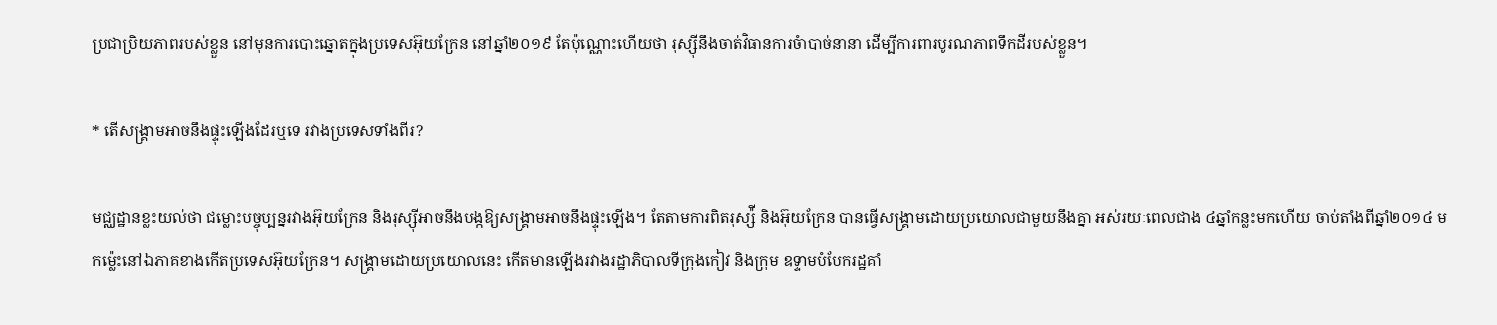ប្រជាប្រិយភាពរបស់ខ្លួន នៅមុនការបោះឆ្នោតក្នុងប្រទេសអ៊ុយក្រែន នៅឆ្នាំ២០១៩ តែប៉ុណ្ណោះហើយថា រុស្ស៊ីនឹងចាត់វិធានការចំាបាច់នានា ដើម្បីការពារបូរណភាពទឹកដីរបស់ខ្លួន។

* តើសង្គ្រាមអាចនឹងផ្ទុះឡើងដែរឬទេ រវាងប្រទេសទាំងពីរ?

មជ្ឈដ្ឋានខ្លះយល់ថា ជម្លោះបច្ចុប្បន្នរវាងអ៊ុយក្រែន និងរុស្ស៊ីអាចនឹងបង្កឱ្យសង្រ្គាមអាចនឹងផ្ទុះឡើង។ តែតាមការពិតរុស្ស៉ី និងអ៊ុយក្រែន បានធ្វើសង្រ្គាមដោយប្រយោលជាមួយនឹងគ្នា អស់រយៈពេលជាង ៤ឆ្នាំកន្លះមកហើយ ចាប់តាំងពីឆ្នាំ២០១៤ មកម្ល៉េះនៅឯភាគខាងកើតប្រទេសអ៊ុយក្រែន។ សង្រ្គាមដោយប្រយោលនេះ កើតមានឡើងរវាងរដ្ឋាភិបាលទីក្រុងកៀវ និងក្រុម ឧទ្ទាមបំបែករដ្ឋគាំ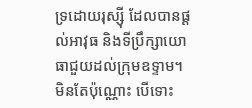ទ្រដោយរុស្ស៊ី ដែលបានផ្ដល់អាវុធ និងទីប្រឹក្សាយោធាជួយដល់ក្រុមឧទ្ទាម។ មិនតែប៉ុណ្ណោះ បើទោះ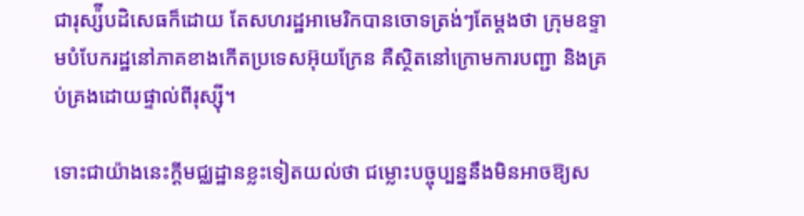ជារុស្ស៉ីបដិសេធក៏ដោយ តែសហរដ្ឋអាមេរិកបានចោទត្រង់ៗតែម្ដងថា ក្រុមឧទ្ទាមបំបែករដ្ឋនៅភាគខាងកើតប្រទេសអ៊ុយក្រែន គឺស្ថិតនៅក្រោមការបញ្ជា និងគ្រប់គ្រងដោយផ្ទាល់ពីរុស្ស៊ី។

ទោះជាយ៉ាងនេះក្ដីមជ្ឈដ្ឋានខ្លះទៀតយល់ថា ជម្លោះបច្ចុប្បន្ននឹងមិនអាចឱ្យស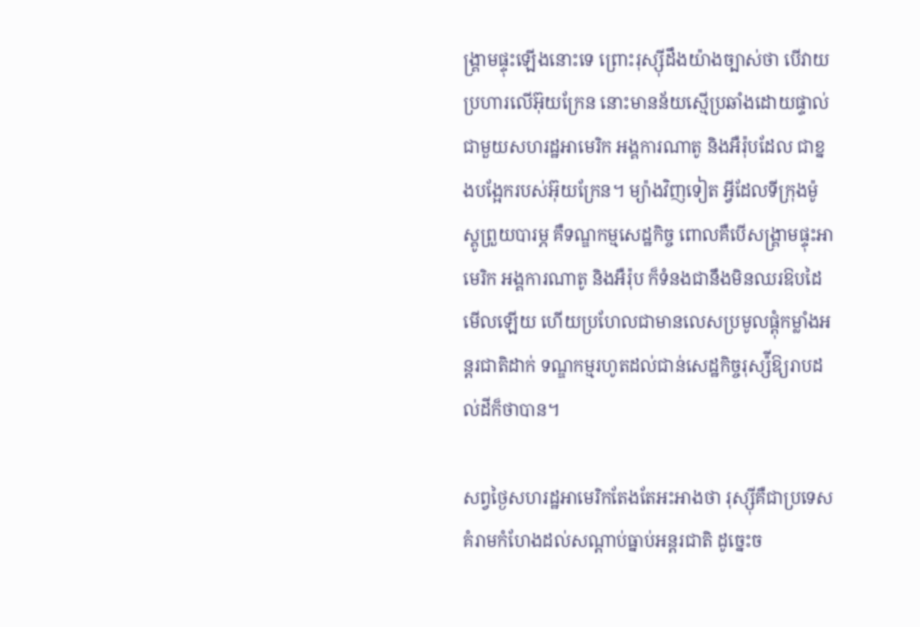ង្រ្គាមផ្ទុះឡើងនោះទេ ព្រោះរុស្ស៊ីដឹងយ៉ាងច្បាស់ថា បើវាយប្រហារលើអ៊ុយក្រែន នោះមានន័យស្មើប្រឆាំងដោយផ្ទាល់ជាមួយសហរដ្ឋអាមេរិក អង្គការណាតូ និងអឺរ៉ុបដែល ជាខ្នងបង្អែករបស់អ៊ុយក្រែន។ ម្យ៉ាងវិញទៀត អ្វីដែលទីក្រុងម៉ូស្គូព្រួយបារម្ភ គឺទណ្ឌកម្មសេដ្ឋកិច្ច ពោលគឺបើសង្រ្គាមផ្ទុះអាមេរិក អង្គការណាតូ និងអឺរ៉ុប ក៏ទំនងជានឹងមិនឈរឱបដៃមើលឡើយ ហើយប្រហែលជាមានលេសប្រមូលផ្ដុំកម្លាំងអន្តរជាតិដាក់ ទណ្ឌកម្មរហូតដល់ជាន់សេដ្ឋកិច្ចរុស្ស៉ីឱ្យរាបដល់ដីក៏ថាបាន។

សព្វថ្ងៃសហរដ្ឋអាមេរិកតែងតែអះអាងថា រុស្ស៊ីគឺជាប្រទេសគំរាមកំហែងដល់សណ្ដាប់ធ្នាប់អន្តរជាតិ ដូច្នេះច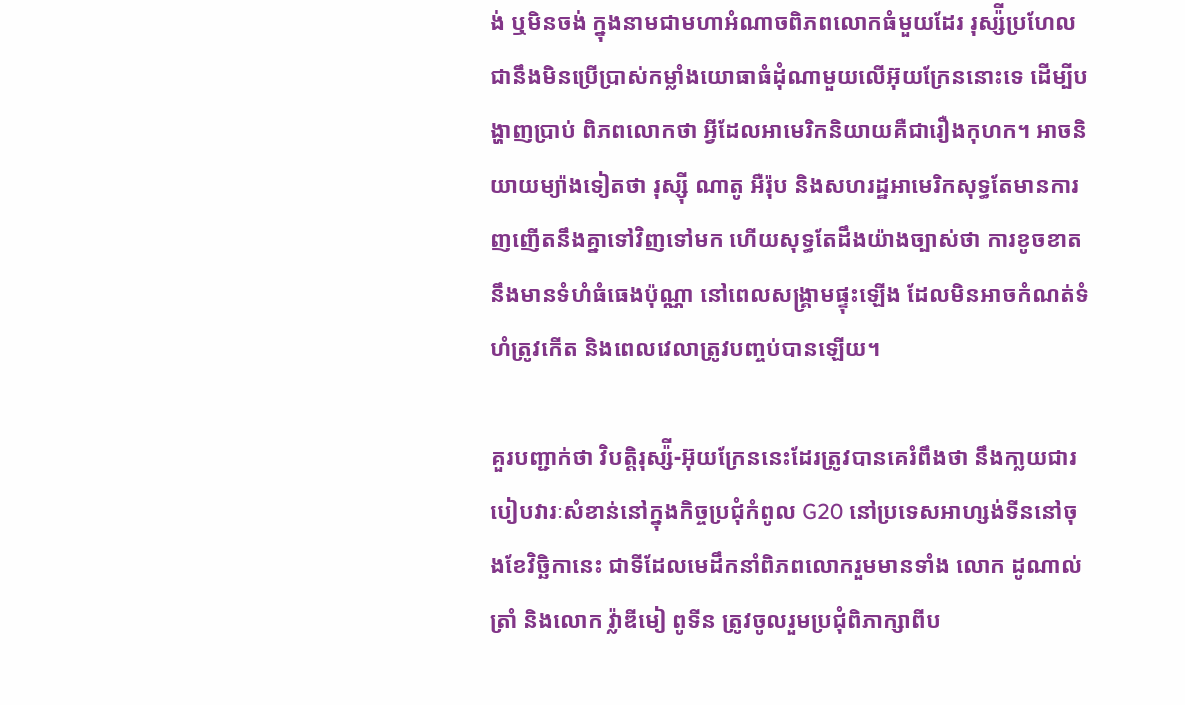ង់ ឬមិនចង់ ក្នុងនាមជាមហាអំណាចពិភពលោកធំមួយដែរ រុស្ស៉ីប្រហែលជានឹងមិនប្រើប្រាស់កម្លាំងយោធាធំដុំណាមួយលើអ៊ុយក្រែននោះទេ ដើម្បីបង្ហាញប្រាប់ ពិភពលោកថា អ្វីដែលអាមេរិកនិយាយគឺជារឿងកុហក។ អាចនិយាយម្យ៉ាងទៀតថា រុស្ស៊ី ណាតូ អឺរ៉ុប និងសហរដ្ឋអាមេរិកសុទ្ធតែមានការញញើតនឹងគ្នាទៅវិញទៅមក ហើយសុទ្ធតែដឹងយ៉ាងច្បាស់ថា ការខូចខាតនឹងមានទំហំធំធេងប៉ុណ្ណា នៅពេលសង្រ្គាមផ្ទុះឡើង ដែលមិនអាចកំណត់ទំហំត្រូវកើត និងពេលវេលាត្រូវបញ្ចប់បានឡើយ។

គួរបញ្ជាក់ថា វិបត្តិរុស្ស៉ី-អ៊ុយក្រែននេះដែរត្រូវបានគេរំពឹងថា នឹងកា្លយជារបៀបវារៈសំខាន់នៅក្នុងកិច្ចប្រជុំកំពូល G20 នៅប្រទេសអាហ្សង់ទីននៅចុងខែវិច្ឆិកានេះ ជាទីដែលមេដឹកនាំពិភពលោករួមមានទាំង លោក ដូណាល់ ត្រាំ និងលោក វ្ល៉ាឌីមៀ ពូទីន ត្រូវចូលរួមប្រជុំពិភាក្សាពីប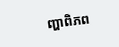ញ្ហាពិភព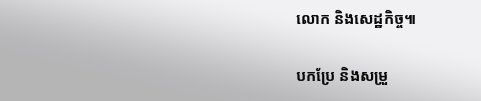លោក និងសេដ្ឋកិច្ច៕

បកប្រែ និងសម្រួ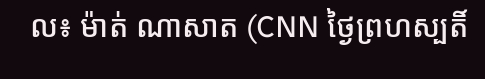ល៖ ម៉ាត់ ណាសាត (CNN ថ្ងៃព្រហស្បតិ៍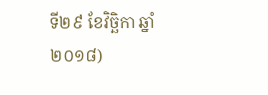ទី២៩ ខែវិច្ឆិកា ឆ្នាំ២០១៨)